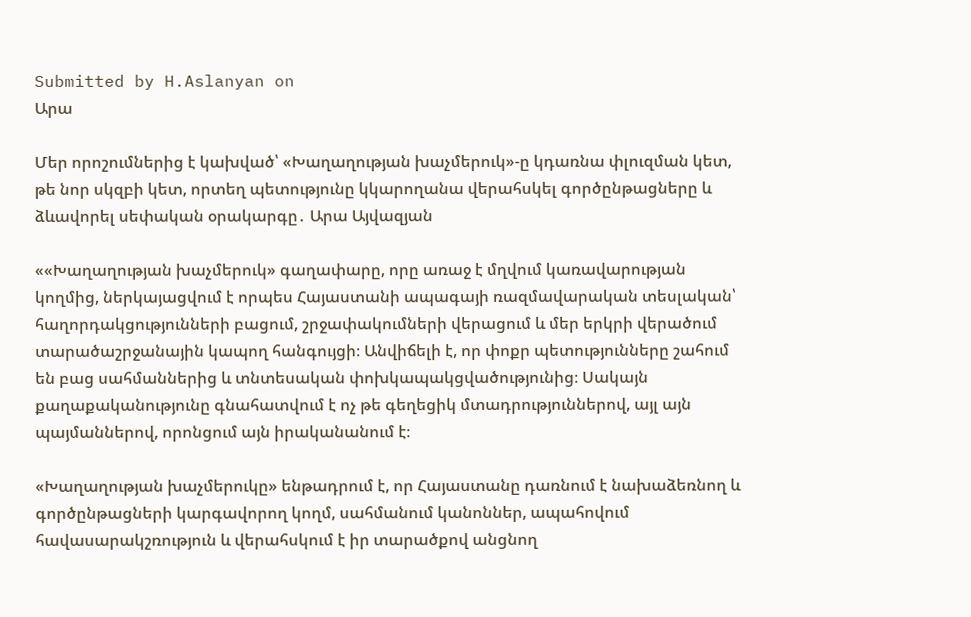Submitted by H.Aslanyan on
Արա

Մեր որոշումներից է կախված՝ «Խաղաղության խաչմերուկ»-ը կդառնա փլուզման կետ, թե նոր սկզբի կետ, որտեղ պետությունը կկարողանա վերահսկել գործընթացները և ձևավորել սեփական օրակարգը․ Արա Այվազյան

««Խաղաղության խաչմերուկ» գաղափարը, որը առաջ է մղվում կառավարության կողմից, ներկայացվում է որպես Հայաստանի ապագայի ռազմավարական տեսլական՝ հաղորդակցությունների բացում, շրջափակումների վերացում և մեր երկրի վերածում տարածաշրջանային կապող հանգույցի։ Անվիճելի է, որ փոքր պետությունները շահում են բաց սահմաններից և տնտեսական փոխկապակցվածությունից։ Սակայն քաղաքականությունը գնահատվում է ոչ թե գեղեցիկ մտադրություններով, այլ այն պայմաններով, որոնցում այն իրականանում է։

«Խաղաղության խաչմերուկը» ենթադրում է, որ Հայաստանը դառնում է նախաձեռնող և գործընթացների կարգավորող կողմ, սահմանում կանոններ, ապահովում հավասարակշռություն և վերահսկում է իր տարածքով անցնող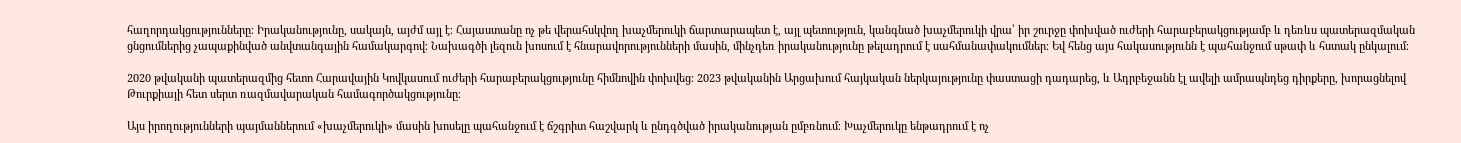հաղորդակցությունները։ Իրականությունը, սակայն, այժմ այլ է։ Հայաստանը ոչ թե վերահսկվող խաչմերուկի ճարտարապետ է, այլ պետություն, կանգնած խաչմերուկի վրա՝ իր շուրջը փոխված ուժերի հարաբերակցությամբ և դեռևս պատերազմական ցնցումներից չապաքինված անվտանգային համակարգով։ Նախագծի լեզուն խոսում է հնարավորությունների մասին, մինչդեռ իրականությունը թելադրում է սահմանափակումներ։ Եվ հենց այս հակասությունն է պահանջում սթափ և հստակ ընկալում։

2020 թվականի պատերազմից հետո Հարավային Կովկասում ուժերի հարաբերակցությունը հիմնովին փոխվեց։ 2023 թվականին Արցախում հայկական ներկայությունը փաստացի դադարեց, և Ադրբեջանն էլ ավելի ամրապնդեց դիրքերը, խորացնելով Թուրքիայի հետ սերտ ռազմավարական համագործակցությունը։

Այս իրողությունների պայմաններում «խաչմերուկի» մասին խոսելը պահանջում է ճշգրիտ հաշվարկ և ընդգծված իրականության ըմբռնում։ Խաչմերուկը ենթադրում է ոչ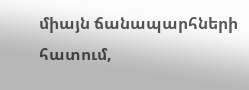միայն ճանապարհների հատում,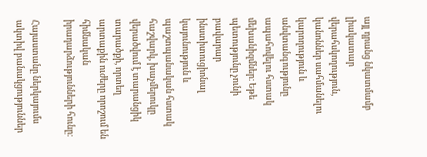այլ դրանց նկատմամբ լիակատար վերահսկողություն, կանոններ սահմանելու կարողություն և անվտանգությունը ապահովելու հստակ մեխանիզմներ։ Եթե պետությունը չունի բավարար ինստիտուցիոնալ կայունություն և պաշտպանական հստակ հաշվարկ, խաչմերուկը վերածվում է տարանցիկ տարածքի, որտեղ արտաքին ուժերը որոշում են հիմնական իրադարձությունների հունը։

Հայաստանը ներկայումս ակտիվ բանակցություններ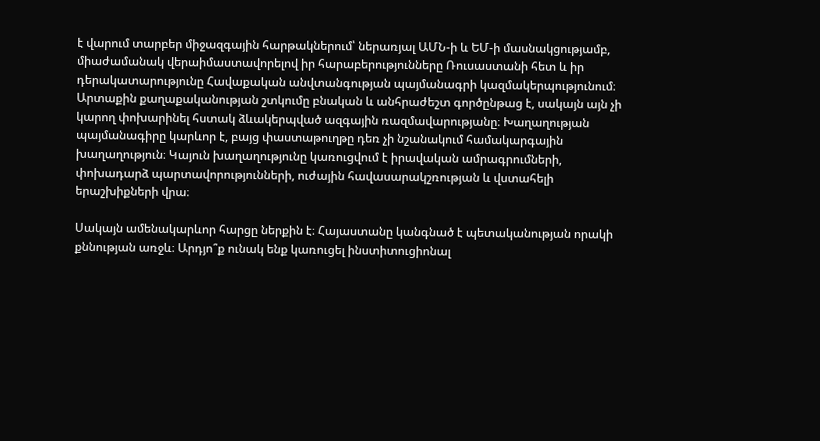է վարում տարբեր միջազգային հարթակներում՝ ներառյալ ԱՄՆ-ի և ԵՄ-ի մասնակցությամբ, միաժամանակ վերաիմաստավորելով իր հարաբերությունները Ռուսաստանի հետ և իր դերակատարությունը Հավաքական անվտանգության պայմանագրի կազմակերպությունում։ Արտաքին քաղաքականության շտկումը բնական և անհրաժեշտ գործընթաց է, սակայն այն չի կարող փոխարինել հստակ ձևակերպված ազգային ռազմավարությանը։ Խաղաղության պայմանագիրը կարևոր է, բայց փաստաթուղթը դեռ չի նշանակում համակարգային խաղաղություն։ Կայուն խաղաղությունը կառուցվում է իրավական ամրագրումների, փոխադարձ պարտավորությունների, ուժային հավասարակշռության և վստահելի երաշխիքների վրա։

Սակայն ամենակարևոր հարցը ներքին է։ Հայաստանը կանգնած է պետականության որակի քննության առջև։ Արդյո՞ք ունակ ենք կառուցել ինստիտուցիոնալ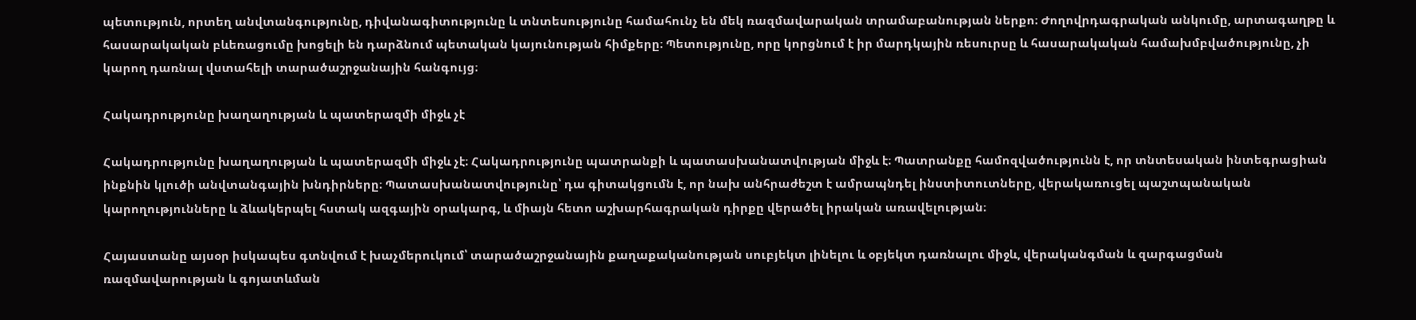պետություն, որտեղ անվտանգությունը, դիվանագիտությունը և տնտեսությունը համահունչ են մեկ ռազմավարական տրամաբանության ներքո։ Ժողովրդագրական անկումը, արտագաղթը և հասարակական բևեռացումը խոցելի են դարձնում պետական կայունության հիմքերը։ Պետությունը, որը կորցնում է իր մարդկային ռեսուրսը և հասարակական համախմբվածությունը, չի կարող դառնալ վստահելի տարածաշրջանային հանգույց։

Հակադրությունը խաղաղության և պատերազմի միջև չէ

Հակադրությունը խաղաղության և պատերազմի միջև չէ։ Հակադրությունը պատրանքի և պատասխանատվության միջև է։ Պատրանքը համոզվածությունն է, որ տնտեսական ինտեգրացիան ինքնին կլուծի անվտանգային խնդիրները։ Պատասխանատվությունը՝ դա գիտակցումն է, որ նախ անհրաժեշտ է ամրապնդել ինստիտուտները, վերակառուցել պաշտպանական կարողությունները և ձևակերպել հստակ ազգային օրակարգ, և միայն հետո աշխարհագրական դիրքը վերածել իրական առավելության։

Հայաստանը այսօր իսկապես գտնվում է խաչմերուկում՝ տարածաշրջանային քաղաքականության սուբյեկտ լինելու և օբյեկտ դառնալու միջև, վերականգման և զարգացման ռազմավարության և գոյատևման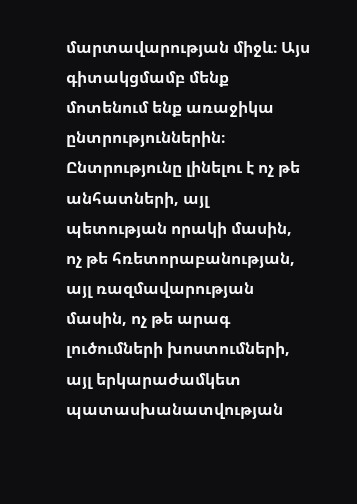մարտավարության միջև։ Այս գիտակցմամբ մենք մոտենում ենք առաջիկա ընտրություններին։ Ընտրությունը լինելու է ոչ թե անհատների, այլ պետության որակի մասին, ոչ թե հռետորաբանության, այլ ռազմավարության մասին, ոչ թե արագ լուծումների խոստումների, այլ երկարաժամկետ պատասխանատվության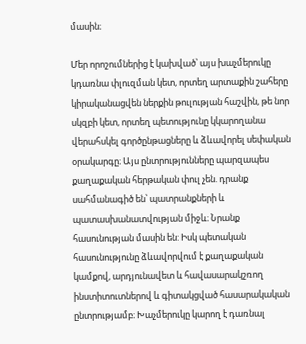մասին։

Մեր որոշումներից է կախված՝ այս խաչմերուկը կդառնա փլուզման կետ, որտեղ արտաքին շահերը կիրականացվեն ներքին թուլության հաշվին, թե նոր սկզբի կետ, որտեղ պետությունը կկարողանա վերահսկել գործընթացները և ձևավորել սեփական օրակարգը։ Այս ընտրությունները պարզապես քաղաքական հերթական փուլ չեն. դրանք սահմանագիծ են՝ պատրանքների և պատասխանատվության միջև։ Նրանք հասունության մասին են: Իսկ պետական հասունությունը ձևավորվում է քաղաքական կամքով, արդյունավետ և հավասարակշռող ինստիտուտներով և գիտակցված հասարակական ընտրությամբ։ Խաչմերուկը կարող է դառնալ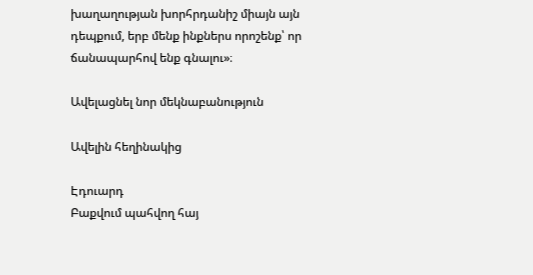խաղաղության խորհրդանիշ միայն այն դեպքում, երբ մենք ինքներս որոշենք՝ որ ճանապարհով ենք գնալու»։

Ավելացնել նոր մեկնաբանություն

Ավելին հեղինակից

Էդուարդ
Բաքվում պահվող հայ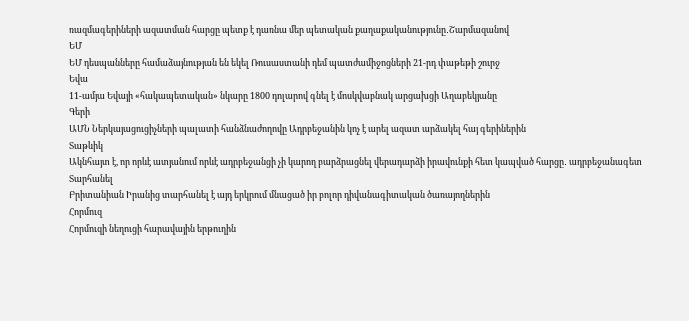ռազմագերիների ազատման հարցը պետք է դառնա մեր պետական քաղաքականությունը․Շարմազանով
ԵՄ
ԵՄ դեսպանները համաձայնության են եկել Ռուսաստանի դեմ պատժամիջոցների 21-րդ փաթեթի շուրջ
Եվա
11-ամյա Եվայի «հակապետական» նկարը 1800 դոլարով գնել է մոսկվաբնակ արցախցի Աղաբեկյանը
Գերի
ԱՄՆ Ներկայացուցիչների պալատի հանձնաժողովը Ադրբեջանին կոչ է արել ազատ արձակել հայ գերիներին
Տաթևիկ
Ակնհայտ է, որ որևէ ատյանում որևէ ադրբեջանցի չի կարող բարձրացնել վերադարձի իրավունքի հետ կապված հարցը․ ադրբեջանագետ
Տարհանել
Բրիտանիան Իրանից տարհանել է այդ երկրում մնացած իր բոլոր դիվանագիտական ծառայողներին
Հորմուզ
Հորմուզի նեղուցի հարավային երթուղին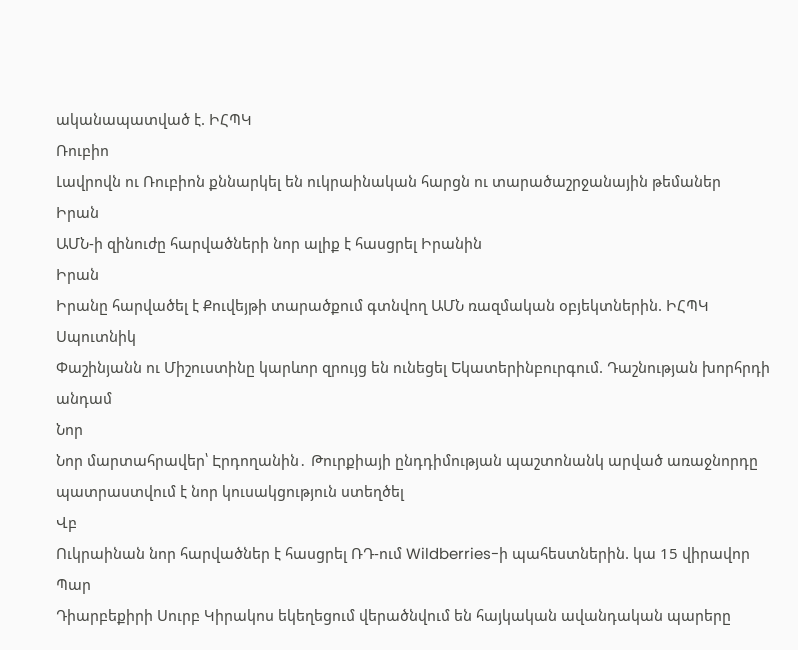ականապատված է. ԻՀՊԿ
Ռուբիո
Լավրովն ու Ռուբիոն քննարկել են ուկրաինական հարցն ու տարածաշրջանային թեմաներ
Իրան
ԱՄՆ-ի զինուժը հարվածների նոր ալիք է հասցրել Իրանին
Իրան
Իրանը հարվածել է Քուվեյթի տարածքում գտնվող ԱՄՆ ռազմական օբյեկտներին. ԻՀՊԿ
Սպուտնիկ
Փաշինյանն ու Միշուստինը կարևոր զրույց են ունեցել Եկատերինբուրգում. Դաշնության խորհրդի անդամ
Նոր
Նոր մարտահրավեր՝ Էրդողանին․ Թուրքիայի ընդդիմության պաշտոնանկ արված առաջնորդը պատրաստվում է նոր կուսակցություն ստեղծել
Վբ
Ուկրաինան նոր հարվածներ է հասցրել ՌԴ-ում Wildberries-ի պահեստներին. կա 15 վիրավոր
Պար
Դիարբեքիրի Սուրբ Կիրակոս եկեղեցում վերածնվում են հայկական ավանդական պարերը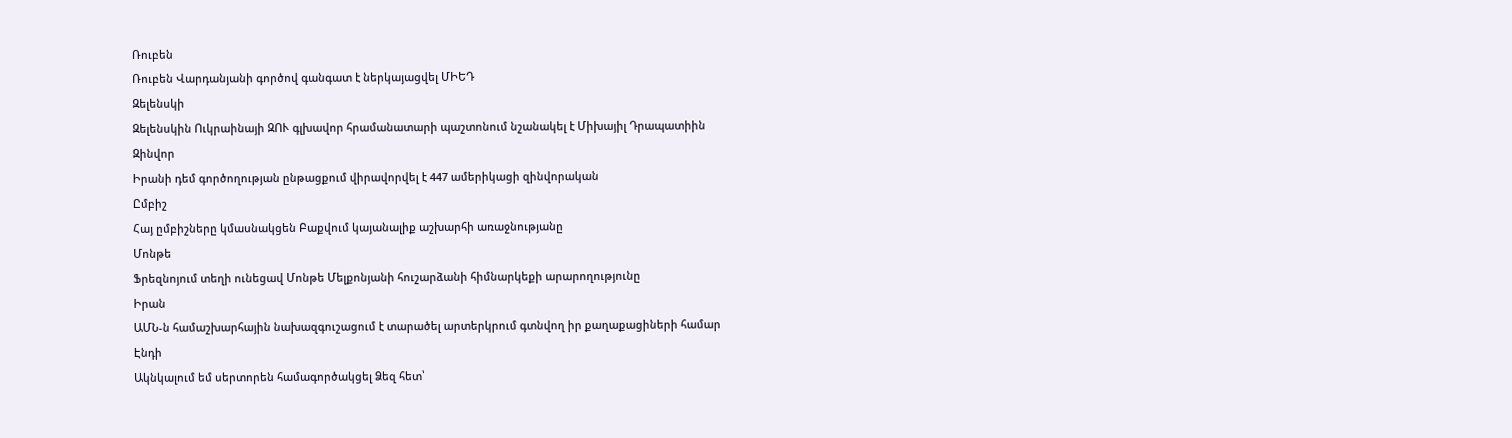Ռուբեն
Ռուբեն Վարդանյանի գործով գանգատ է ներկայացվել ՄԻԵԴ
Զելենսկի
Զելենսկին Ուկրաինայի ԶՈՒ գլխավոր հրամանատարի պաշտոնում նշանակել է Միխայիլ Դրապատիին
Զինվոր
Իրանի դեմ գործողության ընթացքում վիրավորվել է 447 ամերիկացի զինվորական
Ըմբիշ
Հայ ըմբիշները կմասնակցեն Բաքվում կայանալիք աշխարհի առաջնությանը
Մոնթե
Ֆրեզնոյում տեղի ունեցավ Մոնթե Մելքոնյանի հուշարձանի հիմնարկեքի արարողությունը
Իրան
ԱՄՆ-ն համաշխարհային նախազգուշացում է տարածել արտերկրում գտնվող իր քաղաքացիների համար
Էնդի
Ակնկալում եմ սերտորեն համագործակցել Ձեզ հետ՝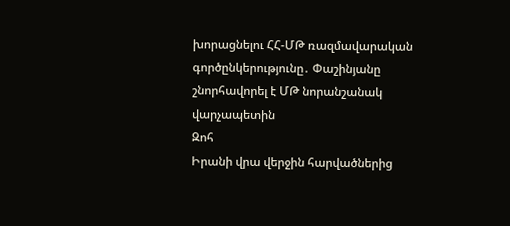խորացնելու ՀՀ-ՄԹ ռազմավարական գործընկերությունը․ Փաշինյանը շնորհավորել է ՄԹ նորանշանակ վարչապետին
Զոհ
Իրանի վրա վերջին հարվածներից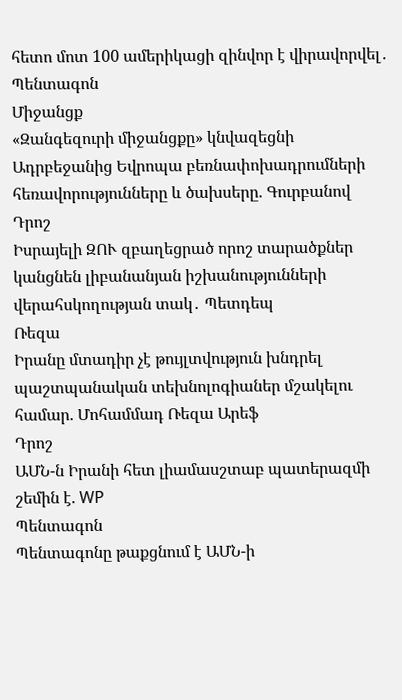հետո մոտ 100 ամերիկացի զինվոր է վիրավորվել․ Պենտագոն
Միջանցք
«Զանգեզուրի միջանցքը» կնվազեցնի Ադրբեջանից Եվրոպա բեռնափոխադրումների հեռավորությունները և ծախսերը. Գուրբանով
Դրոշ
Իսրայելի ԶՈՒ զբաղեցրած որոշ տարածքներ կանցնեն լիբանանյան իշխանությունների վերահսկողության տակ․ Պետդեպ
Ռեզա
Իրանը մտադիր չէ թույլտվություն խնդրել պաշտպանական տեխնոլոգիաներ մշակելու համար. Մոհամմադ Ռեզա Արեֆ
Դրոշ
ԱՄՆ-ն Իրանի հետ լիամասշտաբ պատերազմի շեմին է. WP
Պենտագոն
Պենտագոնը թաքցնում է ԱՄՆ-ի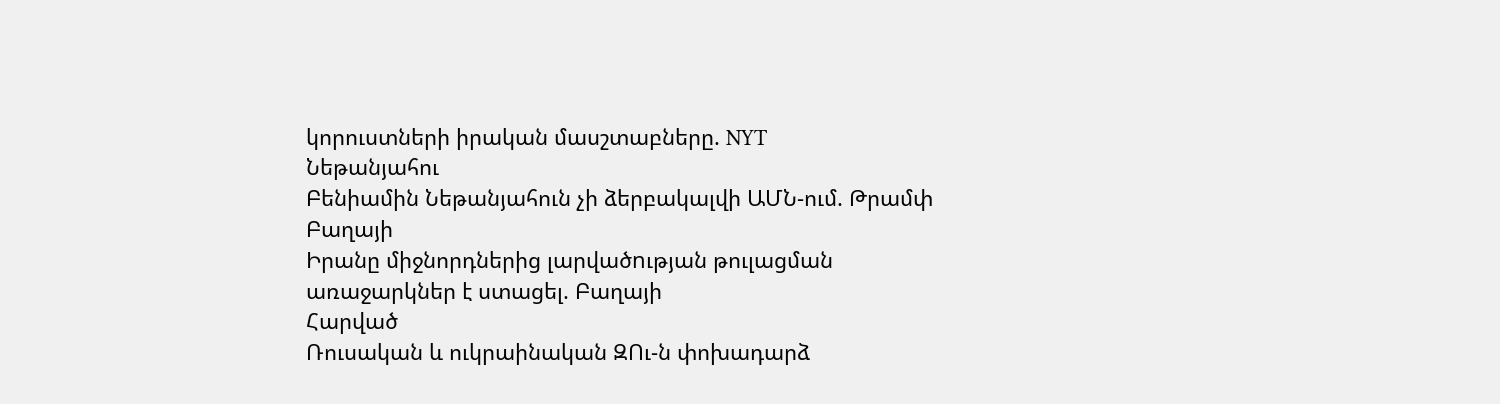կորուստների իրական մասշտաբները. NYT
Նեթանյահու
Բենիամին Նեթանյահուն չի ձերբակալվի ԱՄՆ-ում. Թրամփ
Բաղայի
Իրանը միջնորդներից լարվածnւթյան թուլացման առաջարկներ է ստացել. Բաղայի
Հարված
Ռուսական և ուկրաինական ԶՈւ-ն փոխադարձ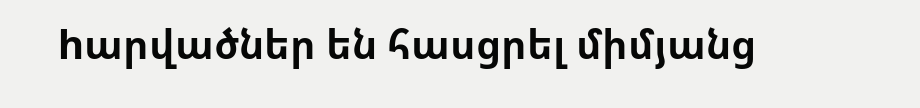hարվածներ են հասցրել միմյանց